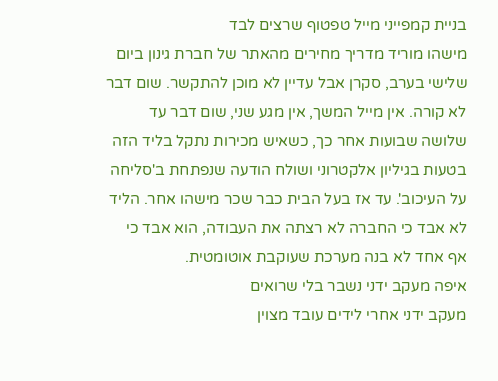בניית קמפייני מייל טפטוף שרצים לבד
מישהו מוריד מדריך מחירים מהאתר של חברת גינון ביום שלישי בערב, סקרן אבל עדיין לא מוכן להתקשר. שום דבר לא קורה. אין מייל המשך, אין מגע שני, שום דבר עד שלושה שבועות אחר כך, כשאיש מכירות נתקל בליד הזה בטעות בגיליון אלקטרוני ושולח הודעה שנפתחת ב'סליחה על העיכוב'. עד אז בעל הבית כבר שכר מישהו אחר. הליד לא אבד כי החברה לא רצתה את העבודה, הוא אבד כי אף אחד לא בנה מערכת שעוקבת אוטומטית.
איפה מעקב ידני נשבר בלי שרואים
מעקב ידני אחרי לידים עובד מצוין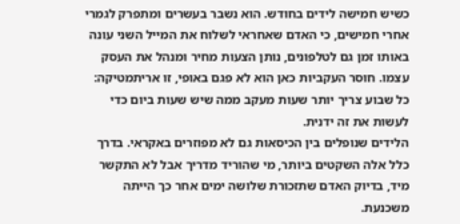כשיש חמישה לידים בחודש. הוא נשבר בעשרים ומתפרק לגמרי אחרי חמישים, כי האדם שאחראי לשלוח את המייל השני עונה באותו זמן גם לטלפונים, נותן הצעות מחיר ומנהל את העסק עצמו. חוסר העקביות כאן הוא לא פגם באופי, זו אריתמטיקה: כל שבוע צריך יותר שעות מעקב ממה שיש שעות ביום כדי לעשות את זה ידנית.
הלידים שנופלים בין הכיסאות גם לא מפוזרים באקראי. בדרך כלל אלה השקטים ביותר, מי שהוריד מדריך אבל לא התקשר מיד, בדיוק האדם שתזכורת שלושה ימים אחר כך הייתה משכנעת.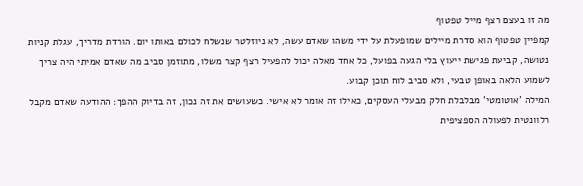מה זו בעצם רצף מייל טפטוף
קמפיין טפטוף הוא סדרת מיילים שמופעלת על ידי משהו שאדם עשה, לא ניוזלטר שנשלח לכולם באותו יום. הורדת מדריך, עגלת קניות נטושה, קביעת פגישת ייעוץ בלי הגעה בפועל, כל אחד מאלה יכול להפעיל רצף קצר משלו, מתוזמן סביב מה שאדם אמיתי היה צריך לשמוע הלאה באופן טבעי, ולא סביב לוח תוכן קבוע.
המילה 'אוטומטי' מבלבלת חלק מבעלי העסקים, כאילו זה אומר לא אישי. כשעושים את זה נכון, זה בדיוק ההפך: ההודעה שאדם מקבל רלוונטית לפעולה הספציפית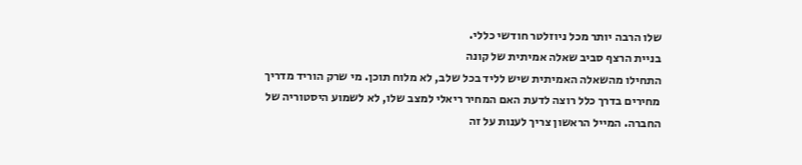שלו הרבה יותר מכל ניוזלטר חודשי כללי.
בניית הרצף סביב שאלה אמיתית של קונה
התחילו מהשאלה האמיתית שיש לליד בכל שלב, לא מלוח תוכן. מי שרק הוריד מדריך מחירים בדרך כלל רוצה לדעת האם המחיר ריאלי למצב שלו, לא לשמוע היסטוריה של החברה. המייל הראשון צריך לענות על זה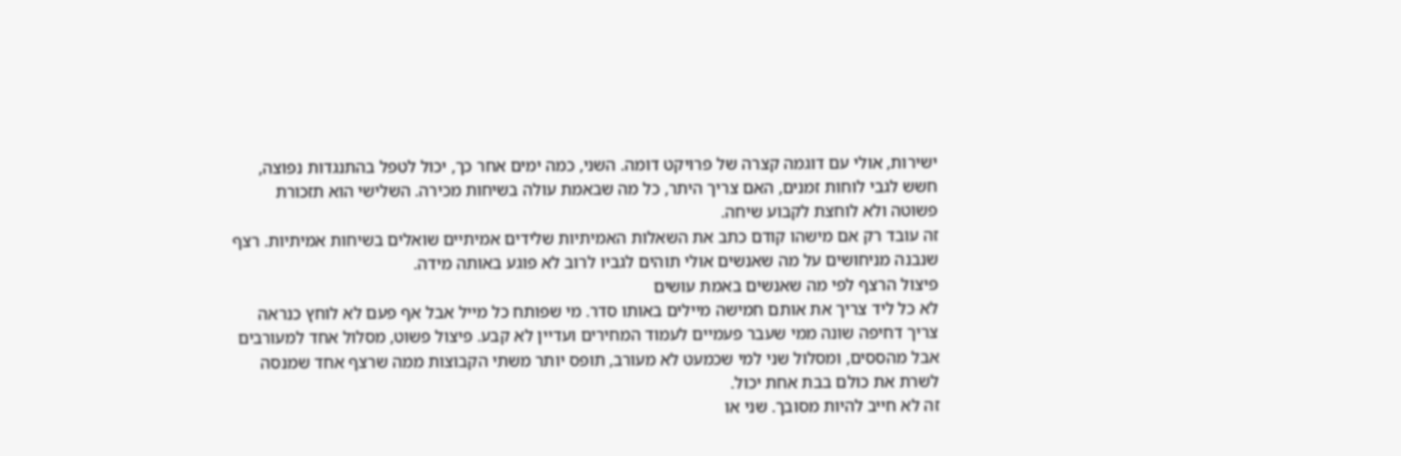ישירות, אולי עם דוגמה קצרה של פרויקט דומה. השני, כמה ימים אחר כך, יכול לטפל בהתנגדות נפוצה, חשש לגבי לוחות זמנים, האם צריך היתר, כל מה שבאמת עולה בשיחות מכירה. השלישי הוא תזכורת פשוטה ולא לוחצת לקבוע שיחה.
זה עובד רק אם מישהו קודם כתב את השאלות האמיתיות שלידים אמיתיים שואלים בשיחות אמיתיות. רצף שנבנה מניחושים על מה שאנשים אולי תוהים לגביו לרוב לא פוגע באותה מידה.
פיצול הרצף לפי מה שאנשים באמת עושים
לא כל ליד צריך את אותם חמישה מיילים באותו סדר. מי שפותח כל מייל אבל אף פעם לא לוחץ כנראה צריך דחיפה שונה ממי שעבר פעמיים לעמוד המחירים ועדיין לא קבע. פיצול פשוט, מסלול אחד למעורבים אבל מהססים, ומסלול שני למי שכמעט לא מעורב, תופס יותר משתי הקבוצות ממה שרצף אחד שמנסה לשרת את כולם בבת אחת יכול.
זה לא חייב להיות מסובך. שני או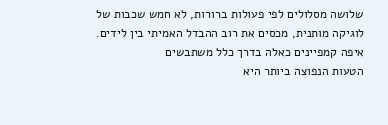שלושה מסלולים לפי פעולות ברורות, לא חמש שכבות של לוגיקה מותנית, מכסים את רוב ההבדל האמיתי בין לידים.
איפה קמפיינים כאלה בדרך כלל משתבשים
הטעות הנפוצה ביותר היא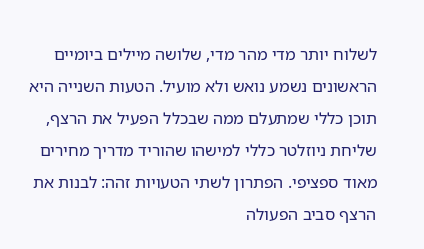לשלוח יותר מדי מהר מדי, שלושה מיילים ביומיים הראשונים נשמע נואש ולא מועיל. הטעות השנייה היא תוכן כללי שמתעלם ממה שבכלל הפעיל את הרצף, שליחת ניוזלטר כללי למישהו שהוריד מדריך מחירים מאוד ספציפי. הפתרון לשתי הטעויות זהה: לבנות את הרצף סביב הפעולה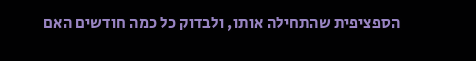הספציפית שהתחילה אותו, ולבדוק כל כמה חודשים האם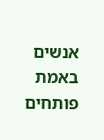אנשים באמת פותחים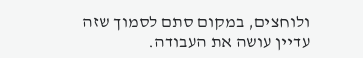ולוחצים, במקום סתם לסמוך שזה עדיין עושה את העבודה.